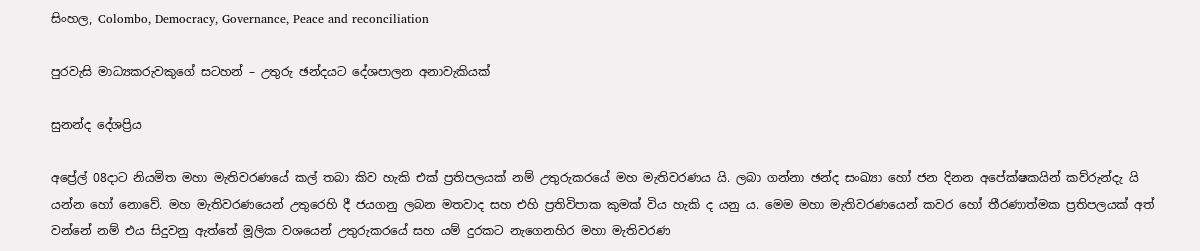සිංහල, Colombo, Democracy, Governance, Peace and reconciliation

පුරවැසි මාධ්‍යකරුවකුගේ සටහන් – උතුරු ඡන්දයට දේශපාලන අනාවැකියක්

සුනන්ද දේශප්‍රිය

අප්‍රේල් 08දාට නියමිත මහා මැතිවරණයේ කල් තබා කිව හැකි එක් ප්‍රතිපලයක් නම් උතුරුකරයේ මහ මැතිවරණය යි. ලබා ගන්නා ඡන්ද සංඛ්‍යා හෝ ජන දිනන අපේක්ෂකයින් කව්රුන්දැ යි යන්න හෝ නොවේ. මහ මැතිවරණයෙන් උතුරෙහි දී ජයගනු ලබන මතවාද සහ එහි ප්‍රතිවිපාක කුමක් විය හැකි ද යනු ය. මෙම මහා මැතිවරණයෙන් කවර හෝ තීරණාත්මක ප්‍රතිපලයක් අත් වන්නේ නම් එය සිදුවනු ඇත්තේ මූලික වශයෙන් උතුරුකරයේ සහ යම් දුරකට නැගෙනහිර මහා මැතිවරණ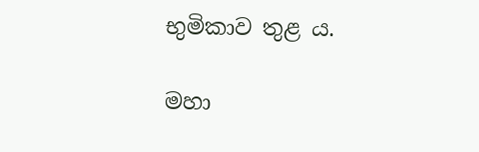භුමිකාව තුළ ය.

මහා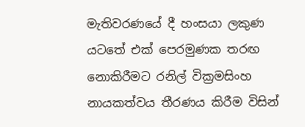මැතිවරණයේ දී හංසයා ලකුණ යටතේ එක් පෙරමුණක තරඟ නොකිරීමට රනිල් වික්‍රමසිංහ නායකත්වය තීරණය කිරීම විසින්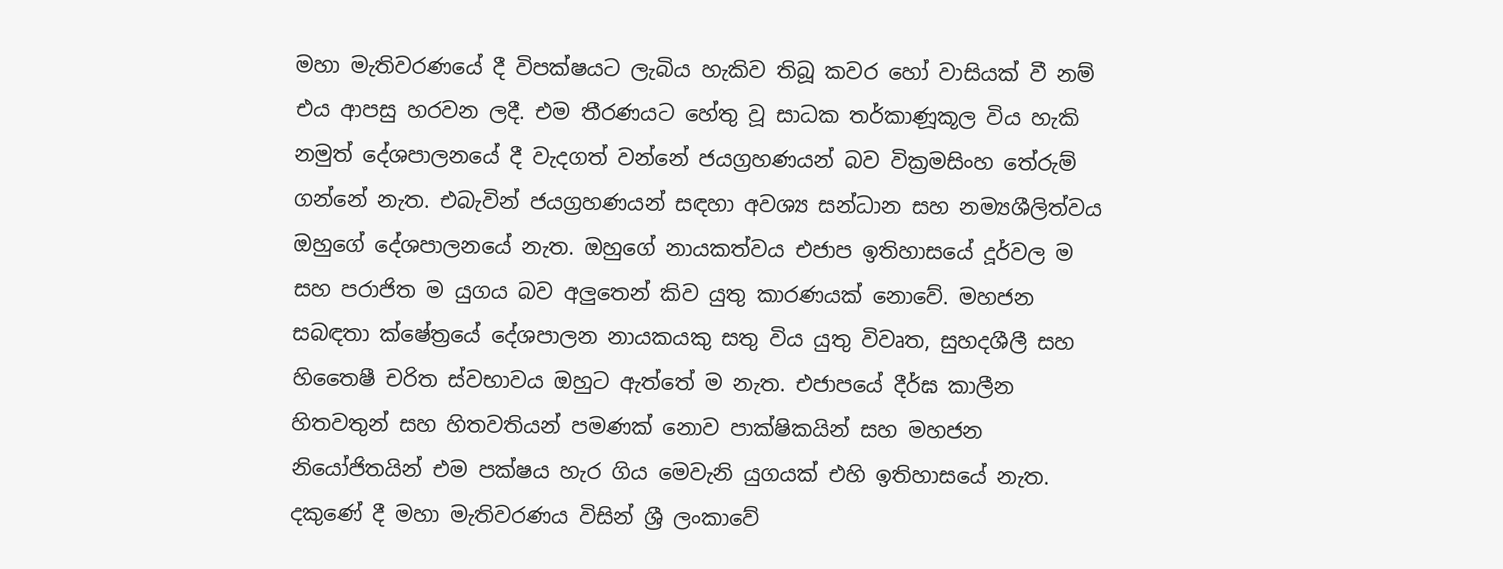මහා මැතිවරණයේ දී විපක්ෂයට ලැබිය හැකිව තිබූ කවර හෝ වාසියක් වී නම් එය ආපසු හරවන ලදී. එම තීරණයට හේතු වූ සාධක තර්කාණූකූල විය හැකි නමුත් දේශපාලනයේ දී වැදගත් වන්නේ ජයග්‍රහණයන් බව වික්‍රමසිංහ තේරුම් ගන්නේ නැත. එබැවින් ජයග්‍රහණයන් සඳහා අවශ්‍ය සන්ධාන සහ නම්‍යශීලිත්වය ඔහුගේ දේශපාලනයේ නැත. ඔහුගේ නායකත්වය එජාප ඉතිහාසයේ දූර්වල ම සහ පරාජිත ම යුගය බව අලුතෙන් කිව යුතු කාරණයක් නොවේ. මහජන සබඳතා ක්ෂේත්‍රයේ දේශපාලන නායකයකු සතු විය යුතු විවෘත, සුහදශීලී සහ හිතෛෂී චරිත ස්වභාවය ඔහුට ඇත්තේ ම නැත. එජාපයේ දීර්ඝ කාලීන හිතවතුන් සහ හිතවතියන් පමණක් නොව පාක්ෂිකයින් සහ මහජන නියෝජිතයින් එම පක්ෂය හැර ගිය මෙවැනි යුගයක් එහි ඉතිහාසයේ නැත. දකුණේ දී මහා මැතිවරණය විසින් ශ්‍රී ලංකාවේ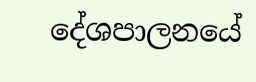දේශපාලනයේ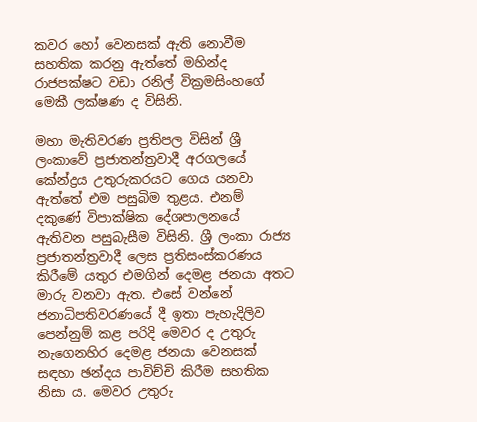කවර හෝ වෙනසක් ඇති නොවීම සහතික කරනු ඇත්තේ මහින්ද රාජපක්ෂට වඩා රනිල් වික්‍රමසිංහගේ මෙකී ලක්ෂණ ද විසිනි.

මහා මැතිවරණ ප්‍රතිපල විසින් ශ්‍රී ලංකාවේ ප්‍රජාතන්ත්‍රවාදී අරගලයේ කේන්ද්‍රය උතුරුකරයට ගෙය යනවා ඇත්තේ එම පසුබිම තුළය. එනම් දකුණේ විපාක්ෂික දේශපාලනයේ ඇතිවන පසුබැසීම විසිනි. ශ්‍රී ලංකා රාජ්‍ය ප්‍රජාතන්ත්‍රවාදී ලෙස ප්‍රතිසංස්කරණය කිරීමේ යතුර එමගින් දෙමළ ජනයා අතට මාරු වනවා ඇත. එසේ වන්නේ ජනාධිපතිවරණයේ දී ඉතා පැහැදිලිව පෙන්නුම් කළ පරිදි මෙවර ද උතුරු නැගෙනහිර දෙමළ ජනයා වෙනසක් සඳහා ඡන්දය පාවිච්චි කිරීම සහතික නිසා ය. මෙවර උතුරු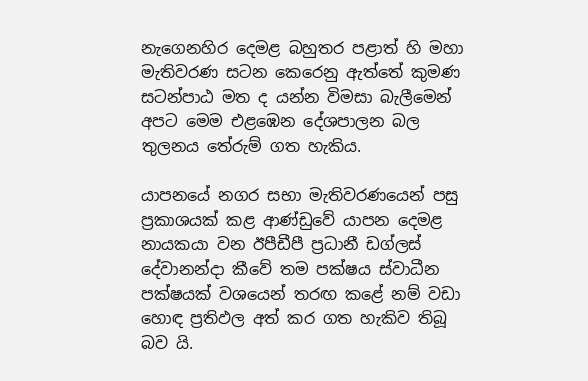නැගෙනහිර දෙමළ බහුතර පළාත් හි මහා මැතිවරණ සටන කෙරෙනු ඇත්තේ කුමණ සටන්පාඨ මත ද යන්න විමසා බැලීමෙන් අපට මෙම එළඹෙන දේශපාලන බල තුලනය තේරුම් ගත හැකිය.

යාපනයේ නගර සභා මැතිවරණයෙන් පසු ප්‍රකාශයක් කළ ආණ්ඩුවේ යාපන දෙමළ නායකයා වන ඊපීඩීපී ප්‍රධානී ඩග්ලස් දේවානන්දා කීවේ තම පක්ෂය ස්වාධීන පක්ෂයක් වශයෙන් තරඟ කළේ නම් වඩා හොඳ ප්‍රතිඵල අත් කර ගත හැකිව තිබූ බව යි.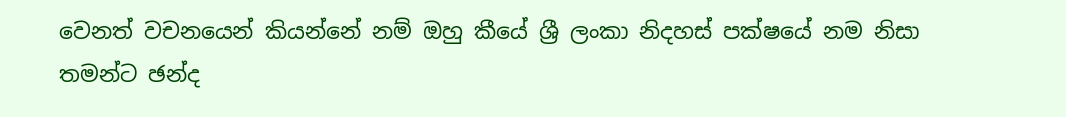වෙනත් වචනයෙන් කියන්නේ නම් ඔහු කීයේ ශ්‍රී ලංකා නිදහස් පක්ෂයේ නම නිසා තමන්ට ඡන්ද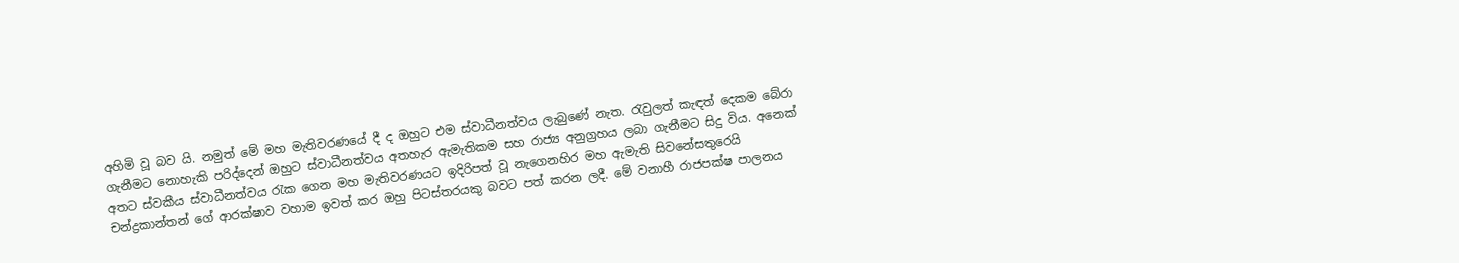අහිමි වූ බව යි. නමුත් මේ මහ මැතිවරණයේ දී ද ඔහුට එම ස්වාධීනත්වය ලැබුණේ නැත. රැවුලත් කැඳත් දෙකම බේරා ගැනීමට නොහැකි පරිද්දෙන් ඔහුට ස්වාධීනත්වය අතහැර ඇමැතිකම සහ රාජ්‍ය අනුග්‍රහය ලබා ගැනීමට සිදු විය. අනෙක් අතට ස්වකීය ස්වාධීනත්වය රැක ගෙන මහ මැතිවරණයට ඉදිරිපත් වූ නැගෙනහිර මහ ඇමැති සිවනේසතුරෙයි චන්ද්‍රකාන්තන් ගේ ආරක්ෂාව වහාම ඉවත් කර ඔහු පිටස්තරයකු බවට පත් කරන ලදී. මේ වනාහී රාජපක්ෂ පාලනය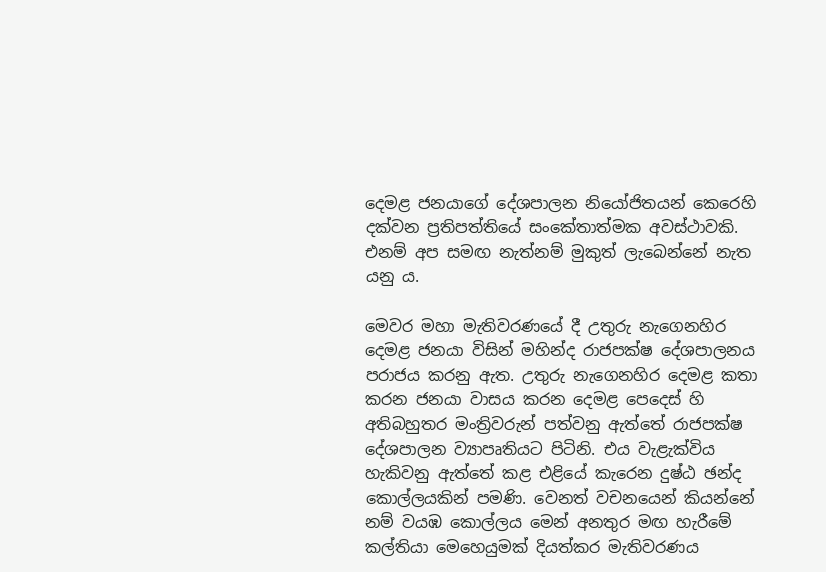දෙමළ ජනයාගේ දේශපාලන නියෝජිතයන් කෙරෙහි දක්වන ප්‍රතිපත්තියේ සංකේතාත්මක අවස්ථාවකි. එනම් අප සමඟ නැත්නම් මුකුත් ලැබෙන්නේ නැත යනු ය.

මෙවර මහා මැතිවරණයේ දී උතුරු නැගෙනහිර දෙමළ ජනයා විසින් මහින්ද රාජපක්ෂ දේශපාලනය පරාජය කරනු ඇත. උතුරු නැගෙනහිර දෙමළ කතා කරන ජනයා වාසය කරන දෙමළ පෙදෙස් හි අතිබහුතර මංත්‍රිවරුන් පත්වනු ඇත්තේ රාජපක්ෂ දේශපාලන ව්‍යාපෘතියට පිටිනි. එය වැළැක්විය හැකිවනු ඇත්තේ කළ එළියේ කැරෙන දුෂ්ඨ ඡන්ද කොල්ලයකින් පමණි. වෙනත් වචනයෙන් කියන්නේ නම් වයඹ කොල්ලය මෙන් අනතුර මඟ හැරීමේ කල්තියා මෙහෙයුමක් දියත්කර මැතිවරණය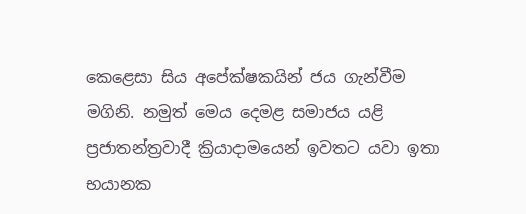කෙළෙසා සිය අපේක්ෂකයින් ජය ගැන්වීම මගිනි. නමුත් මෙය දෙමළ සමාජය යළි ප්‍රජාතන්ත්‍රවාදී ක්‍රියාදාමයෙන් ඉවතට යවා ඉතා භයානක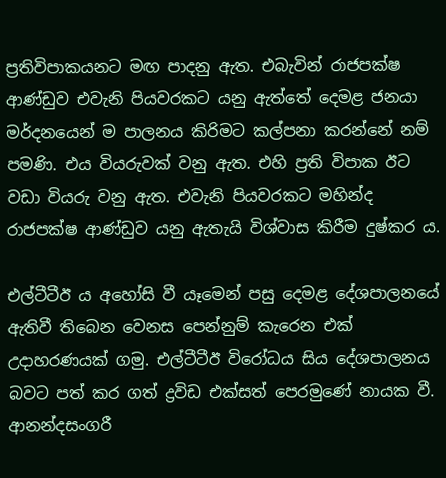ප්‍රතිවිපාකයනට මඟ පාදනු ඇත. එබැවින් රාජපක්ෂ ආණ්ඩුව එවැනි පියවරකට යනු ඇත්තේ දෙමළ ජනයා මර්දනයෙන් ම පාලනය කිරිමට කල්පනා කරන්නේ නම් පමණි. එය වියරුවක් වනු ඇත. එහි ප්‍රති විපාක ඊට වඩා වියරු වනු ඇත. එවැනි පියවරකට මහින්ද රාජපක්ෂ ආණ්ඩුව යනු ඇතැයි විශ්වාස කිරීම දුෂ්කර ය.

එල්ටීටීඊ ය අහෝසි වී යෑමෙන් පසු දෙමළ දේශපාලනයේ ඇතිවී තිබෙන වෙනස පෙන්නුම් කැරෙන එක් උදාහරණයක් ගමු. එල්ටීටීඊ විරෝධය සිය දේශපාලනය බවට පත් කර ගත් ද්‍රවිඩ එක්සත් පෙරමුණේ නායක වී. ආනන්දසංගරී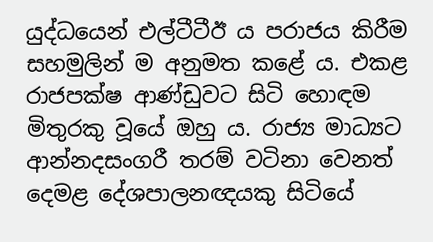යුද්ධයෙන් එල්ටීටීඊ ය පරාජය කිරීම සහමුලින් ම අනුමත කළේ ය. එකළ රාජපක්ෂ ආණ්ඩුවට සිටි හොඳම මිතුරකු වූයේ ඔහු ය. රාජ්‍ය මාධ්‍යට ආන්නදසංගරී තරම් වටිනා වෙනත් දෙමළ දේශපාලනඥයකු සිටියේ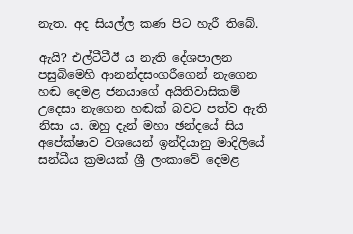නැත. අද සියල්ල කණ පිට හැරී තිබේ.

ඇයි? එල්ටීටීඊ ය නැති දේශපාලන පසුබිමෙහි ආනන්දසංගරීගෙන් නැගෙන හඬ දෙමළ ජනයාගේ අයිතිවාසිකම් උදෙසා නැගෙන හඬක් බවට පත්ව ඇති නිසා ය. ඔහු දැන් මහා ඡන්දයේ සිය අපේක්ෂාව වශයෙන් ඉන්දියානු මාදිලියේ සන්ධීය ක්‍රමයක් ශ්‍රී ලංකාවේ දෙමළ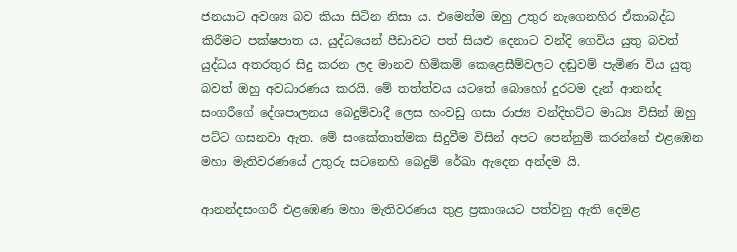ජනයාට අවශ්‍ය බව කියා සිටින නිසා ය. එමෙන්ම ඔහු උතුර නැගෙනහිර ඒකාබද්ධ කිරීමට පක්ෂපාත ය. යුද්ධයෙන් පීඩාවට පත් සියළු දෙනාට වන්දි ගෙවිය යුතු බවත් යුද්ධය අතරතුර සිදු කරන ලද මානව හිමිකම් කෙළෙසීම්වලට දඬුවම් පැමිණ විය යුතු බවත් ඔහු අවධාරණය කරයි. මේ තත්ත්වය යටතේ බොහෝ දුරටම දැන් ආනන්ද සංගරීගේ දේශපාලනය බෙදුම්වාදී ලෙස හංවඩු ගසා රාජ්‍ය වන්දිභට්ට මාධ්‍ය විසින් ඔහු පට්ට ගසනවා ඇත. මේ සංකේතාත්මක සිදුවීම විසින් අපට පෙන්නුම් කරන්නේ එළඹෙන මහා මැතිවරණයේ උතුරු සටනෙහි බෙදුම් රේඛා ඇදෙන අන්දම යි.

ආනන්දසංගරී එළඹෙණ මහා මැතිවරණය තුළ ප්‍රකාශයට පත්වනු ඇති දෙමළ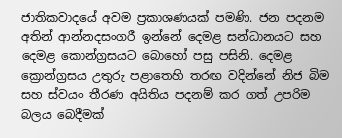ජාතිකවාදයේ අවම ප්‍රකාශණයක් පමණි. ජන පදනම අතින් ආන්නදසංගරී ඉන්නේ දෙමළ සන්ධානයට සහ දෙමළ කොන්ග්‍රසයට බොහෝ පසු පසිනි. දෙමළ ක්‍රොන්ග්‍රසය උතුරු පළාතෙහි තරඟ වදින්නේ නිජ බිම සහ ස්වයං තීරණ අයිතිය පදනම් කර ගත් උපරිම බලය බෙදීමක්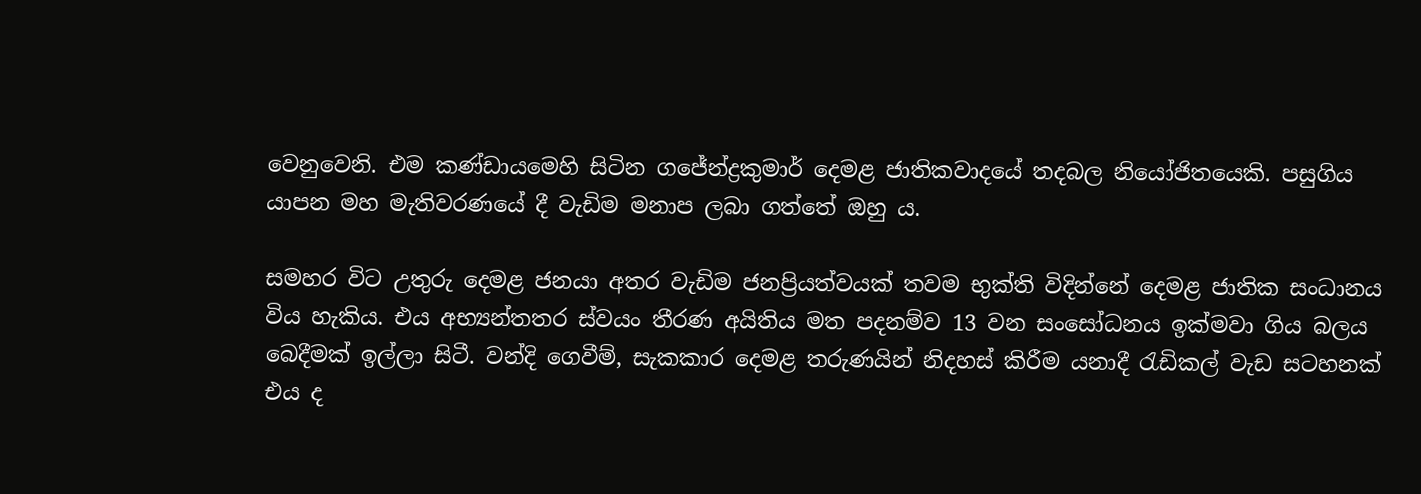වෙනුවෙනි. එම කණ්ඩායමෙහි සිටින ගජේන්ද්‍රකුමාර් දෙමළ ජාතිකවාදයේ තදබල නියෝජිතයෙකි. පසුගිය යාපන මහ මැතිවරණයේ දී වැඩිම මනාප ලබා ගත්තේ ඔහු ය.

සමහර විට උතුරු දෙමළ ජනයා අතර වැඩිම ජනප්‍රියත්වයක් තවම භුක්ති විදින්නේ දෙමළ ජාතික සංධානය විය හැකිය. එය අභ්‍යන්තතර ස්වයං තීරණ අයිතිය මත පදනම්ව 13 වන සංසෝධනය ඉක්මවා ගිය බලය බෙදීමක් ඉල්ලා සිටී. වන්දි ගෙවීම්, සැකකාර දෙමළ තරුණයින් නිදහස් කිරීම යනාදී රැඩිකල් වැඩ සටහනක් එය ද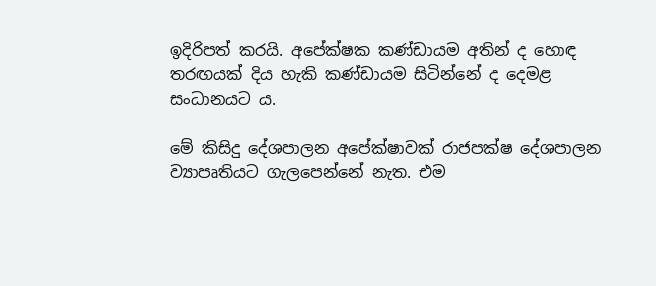ඉදිරිපත් කරයි. අපේක්ෂක කණ්ඩායම අතින් ද හොඳ තරඟයක් දිය හැකි කණ්ඩායම සිටින්නේ ද දෙමළ සංධානයට ය.

මේ කිසිදු දේශපාලන අපේක්ෂාවක් රාජපක්ෂ දේශපාලන ව්‍යාපෘතියට ගැලපෙන්නේ නැත. එම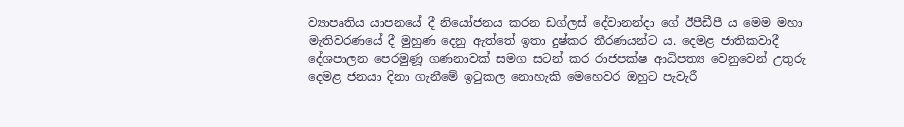ව්‍යාපෘතිය යාපනයේ දී නියෝජනය කරන ඩග්ලස් දේවානන්දා ගේ ඊපීඩීපී ය මෙම මහා මැතිවරණයේ දී මුහුණ දෙනු ඇත්තේ ඉතා දුෂ්කර තීරණයන්ට ය. දෙමළ ජාතිකවාදී දේශපාලන පෙරමුණූ ගණනාවක් සමග සටන් කර රාජපක්ෂ ආධිපත්‍ය වෙනුවෙන් උතුරු දෙමළ ජනයා දිනා ගැනීමේ ඉටුකල නොහැකි මෙහෙවර ඔහුට පැවැරී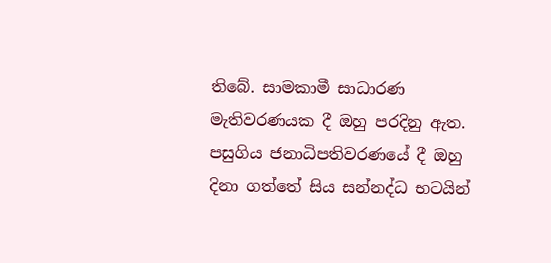තිබේ. සාමකාමී සාධාරණ මැතිවරණයක දී ඔහු පරදිනු ඇත. පසුගිය ජනාධිපතිවරණයේ දී ඔහු දිනා ගත්තේ සිය සන්නද්ධ භටයින්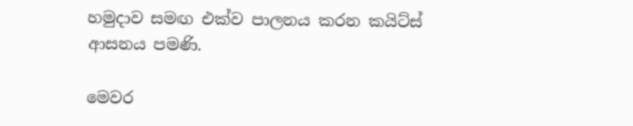හමුදාව සමඟ එක්ව පාලනය කරන කයිට්ස් ආසනය පමණි.

මෙවර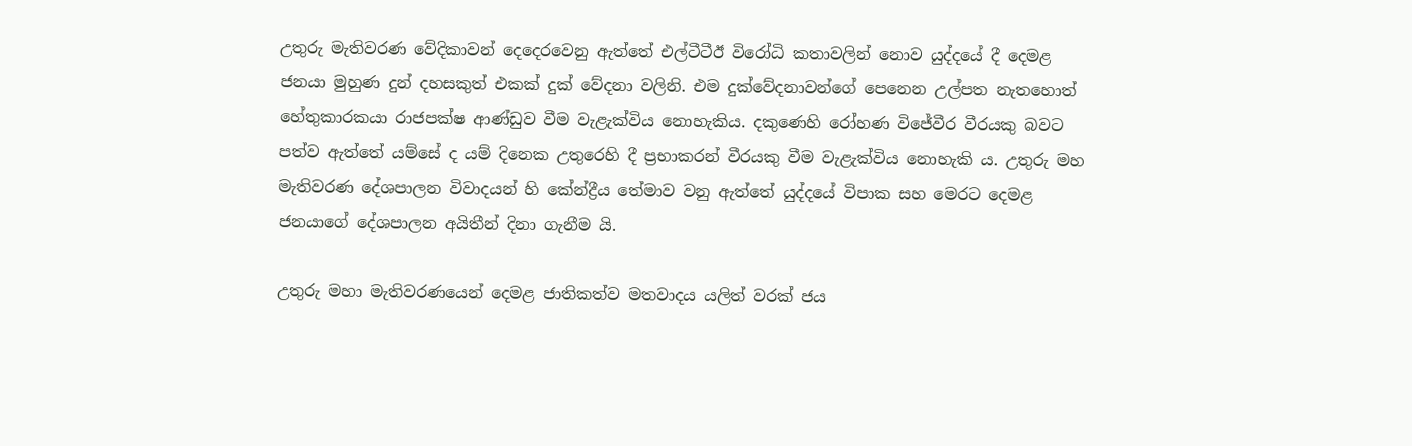උතුරු මැතිවරණ වේදිකාවන් දෙදෙරවෙනු ඇත්තේ එල්ටීටීඊ විරෝධි කතාවලින් නොව යුද්දයේ දී දෙමළ ජනයා මුහුණ දුන් දහසකුත් එකක් දුක් වේදනා වලිනි. එම දුක්වේදනාවන්ගේ පෙනෙන උල්පත නැතහොත් හේතුකාරකයා රාජපක්ෂ ආණ්ඩුව වීම වැළැක්විය නොහැකිය. දකුණෙහි රෝහණ විජේවීර වීරයකු බවට පත්ව ඇත්තේ යම්සේ ද යම් දිනෙක උතුරෙහි දී ප්‍රභාකරන් වීරයකු වීම වැළැක්විය නොහැකි ය. උතුරු මහ මැතිවරණ දේශපාලන විවාදයන් හි කේන්ද්‍රීය තේමාව වනු ඇත්තේ යුද්දයේ විපාක සහ මෙරට දෙමළ ජනයාගේ දේශපාලන අයිතීන් දිනා ගැනීම යි.

උතුරු මහා මැතිවරණයෙන් දෙමළ ජාතිකත්ව මතවාදය යලිත් වරක් ජය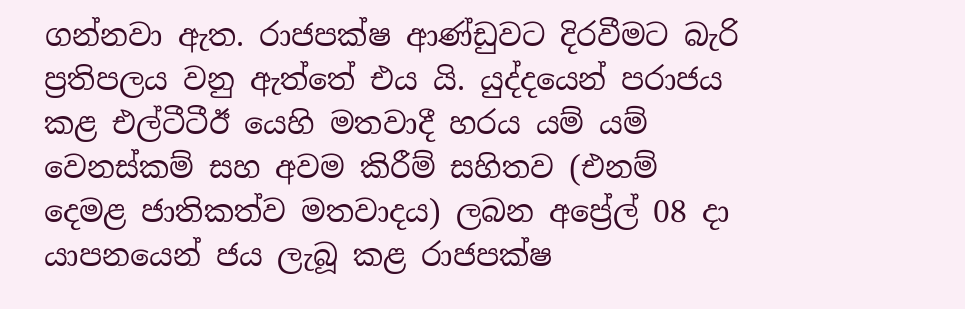ගන්නවා ඇත. රාජපක්ෂ ආණ්ඩුවට දිරවීමට බැරි ප්‍රතිපලය වනු ඇත්තේ එය යි. යුද්දයෙන් පරාජය කළ එල්ටීටීඊ යෙහි මතවාදී හරය යම් යම් වෙනස්කම් සහ අවම කිරීම් සහිතව (එනම් දෙමළ ජාතිකත්ව මතවාදය) ලබන අප්‍රේල් 08 දා යාපනයෙන් ජය ලැබූ කළ රාජපක්ෂ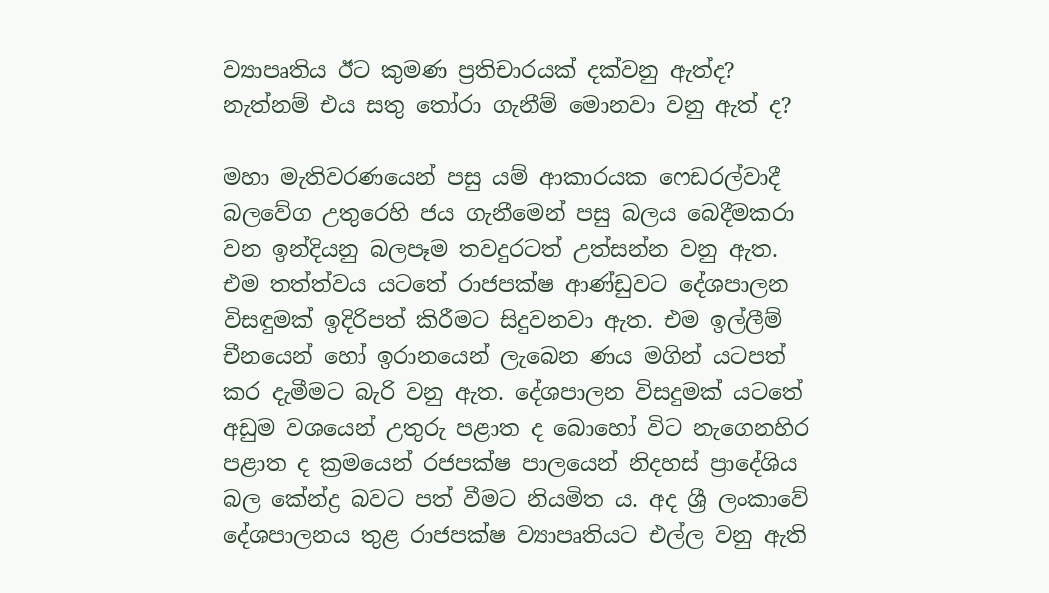ව්‍යාපෘතිය ඊට කුමණ ප්‍රතිචාරයක් දක්වනු ඇත්ද? නැත්නම් එය සතු තෝරා ගැනීම් මොනවා වනු ඇත් ද?

මහා මැතිවරණයෙන් පසු යම් ආකාරයක ෆෙඩරල්වාදී බලවේග උතුරෙහි ජය ගැනීමෙන් පසු බලය බෙදීමකරා වන ඉන්දියනු බලපෑම තවදුරටත් උත්සන්න වනු ඇත. එම තත්ත්වය යටතේ රාජපක්ෂ ආණ්ඩුවට දේශපාලන විසඳුමක් ඉදිරිපත් කිරීමට සිදුවනවා ඇත. එම ඉල්ලීම් චීනයෙන් හෝ ඉරානයෙන් ලැබෙන ණය මගින් යටපත් කර දැමීමට බැරි වනු ඇත. දේශපාලන විසදුමක් යටතේ අඩුම වශයෙන් උතුරු පළාත ද බොහෝ විට නැගෙනහිර පළාත ද ක්‍රමයෙන් රජපක්ෂ පාලයෙන් නිදහස් ප්‍රාදේශිය බල කේන්ද්‍ර බවට පත් වීමට නියමිත ය. අද ශ්‍රී ලංකාවේ දේශපාලනය තුළ රාජපක්ෂ ව්‍යාපෘතියට එල්ල වනු ඇති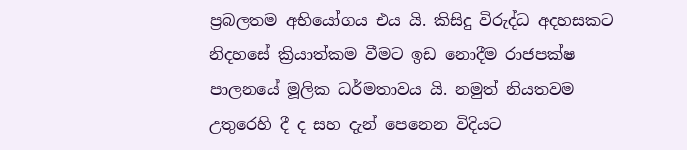ප්‍රබලතම අභියෝගය එය යි. කිසිදු විරුද්ධ අදහසකට නිදහසේ ක්‍රියාත්කම වීමට ඉඩ නොදීම රාජපක්ෂ පාලනයේ මූලික ධර්මතාවය යි. නමුත් නියතවම උතුරෙහි දී ද සහ දැන් පෙනෙන විදියට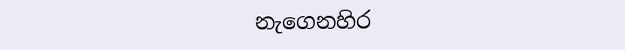නැගෙනහිර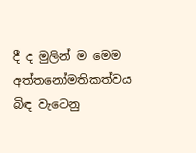දී ද මුලින් ම මෙම අත්තනෝමතිකත්වය බිඳ වැටෙනු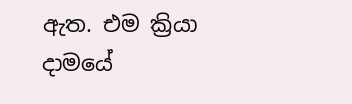ඇත. එම ක්‍රියා දාමයේ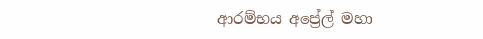ආරම්භය අප්‍රේල් මහා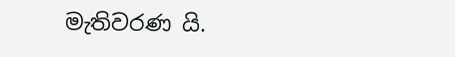මැතිවරණ යි.